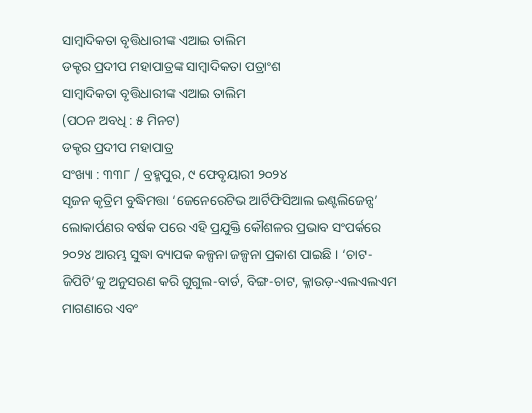ସାମ୍ୱାଦିକତା ବୃତ୍ତିଧାରୀଙ୍କ ଏଆଇ ତାଲିମ
ଡକ୍ଟର ପ୍ରଦୀପ ମହାପାତ୍ରଙ୍କ ସାମ୍ୱାଦିକତା ପତ୍ରାଂଶ
ସାମ୍ୱାଦିକତା ବୃତ୍ତିଧାରୀଙ୍କ ଏଆଇ ତାଲିମ
(ପଠନ ଅବଧି : ୫ ମିନଟ)
ଡକ୍ଟର ପ୍ରଦୀପ ମହାପାତ୍ର
ସଂଖ୍ୟା : ୩୩୮ / ବ୍ରହ୍ମପୁର, ୯ ଫେବୃୟାରୀ ୨୦୨୪
ସୃଜନ କୃତ୍ରିମ ବୁଦ୍ଧିମତ୍ତା ‘ଜେନେରେଟିଭ ଆର୍ଟିଫିସିଆଲ ଇଣ୍ଟଲିଜେନ୍ସ’ ଲୋକାର୍ପଣର ବର୍ଷକ ପରେ ଏହି ପ୍ରଯୁକ୍ତି କୌଶଳର ପ୍ରଭାବ ସଂପର୍କରେ ୨୦୨୪ ଆରମ୍ଭ ସୁଦ୍ଧା ବ୍ୟାପକ କଳ୍ପନା ଜଳ୍ପନା ପ୍ରକାଶ ପାଇଛି । ‘ଚାଟ-ଜିପିଟି’କୁ ଅନୁସରଣ କରି ଗୁଗୁଲ-ବାର୍ଡ, ବିଙ୍ଗ-ଚାଟ, କ୍ଳାଉଡ଼-ଏଲଏଲଏମ ମାଗଣାରେ ଏବଂ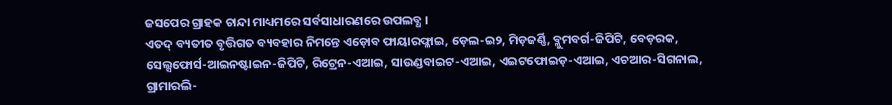ଜସପେର ଗ୍ରାହକ ଚାନ୍ଦା ମାଧ୍ୟମରେ ସର୍ବସାଧାରଣରେ ଉପଲବ୍ଧ ।
ଏତଦ୍ ବ୍ୟତୀତ ବୃତ୍ତିଗତ ବ୍ୟବହାର ନିମନ୍ତେ ଏଡ଼ୋବ ଫାୟାରଫ୍ଳାଇ, ଡ଼େଲ-ଇ୨, ମିଡ଼ଜର୍ଣ୍ଣି, ବ୍ଳୁମବର୍ଗ-ଜିପିଟି, ବେଡ଼ରକ, ସେଲ୍ସଫୋର୍ସ-ଆଇନଷ୍ଟାଇନ-ଜିପିଟି, ରିଟ୍ରେନ-ଏଆଇ, ସାଉଣ୍ଡବାଇଟ-ଏଆଇ, ଏଇଟଫୋଇଡ଼-ଏଆଇ, ଏଚଆର-ସିଗନାଲ, ଗ୍ରାମାରଲି-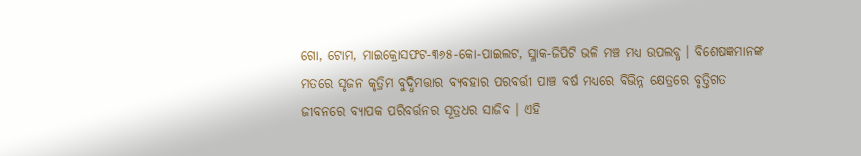ଗୋ, ଟୋମ, ମାଇକ୍ରୋସଫଟ-୩୬୫-କୋ-ପାଇଲଟ, ସ୍ଳାକ-ଜିପିଟି ଭଳି ମଞ୍ଚ ମଧ୍ୟ ଉପଲବ୍ଧ । ବିଶେଷଜ୍ଞମାନଙ୍କ ମତରେ ସୃଜନ କୃତ୍ରିମ ବୁଦ୍ଧିମତ୍ତାର ବ୍ୟବହାର ପରବର୍ତ୍ତୀ ପାଞ୍ଚ ବର୍ଷ ମଧ୍ୟରେ ବିଭିନ୍ନ କ୍ଷେତ୍ରରେ ବୃତ୍ତିଗତ ଜୀବନରେ ବ୍ୟାପକ ପରିବର୍ତ୍ତନର ସୂତ୍ରଧର ସାଜିବ । ଏହି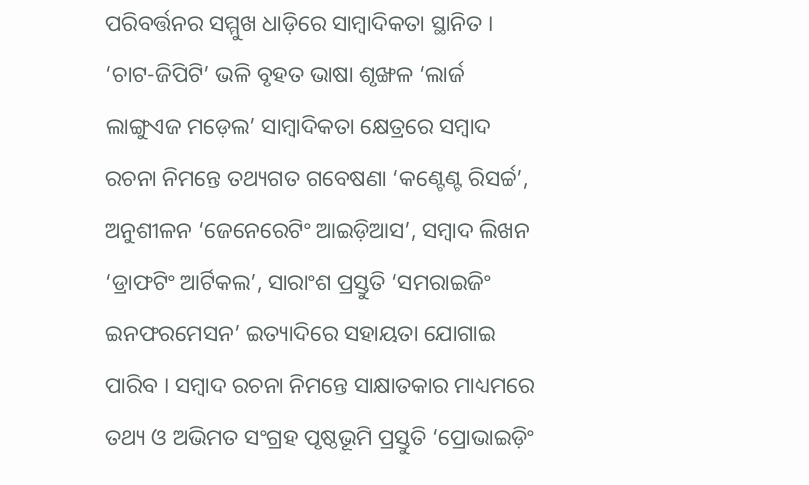ପରିବର୍ତ୍ତନର ସମ୍ମୁଖ ଧାଡ଼ିରେ ସାମ୍ୱାଦିକତା ସ୍ଥାନିତ ।
‘ଚାଟ-ଜିପିଟି’ ଭଳି ବୃହତ ଭାଷା ଶୃଙ୍ଖଳ ‘ଲାର୍ଜ ଲାଙ୍ଗୁଏଜ ମଡ଼େଲ’ ସାମ୍ୱାଦିକତା କ୍ଷେତ୍ରରେ ସମ୍ୱାଦ ରଚନା ନିମନ୍ତେ ତଥ୍ୟଗତ ଗବେଷଣା ‘କଣ୍ଟେଣ୍ଟ ରିସର୍ଚ୍ଚ’, ଅନୁଶୀଳନ ‘ଜେନେରେଟିଂ ଆଇଡ଼ିଆସ’, ସମ୍ୱାଦ ଲିଖନ ‘ଡ୍ରାଫଟିଂ ଆର୍ଟିକଲ’, ସାରାଂଶ ପ୍ରସ୍ତୁତି ‘ସମରାଇଜିଂ ଇନଫରମେସନ’ ଇତ୍ୟାଦିରେ ସହାୟତା ଯୋଗାଇ ପାରିବ । ସମ୍ୱାଦ ରଚନା ନିମନ୍ତେ ସାକ୍ଷାତକାର ମାଧ୍ୟମରେ ତଥ୍ୟ ଓ ଅଭିମତ ସଂଗ୍ରହ ପୃଷ୍ଠଭୂମି ପ୍ରସ୍ତୁତି ‘ପ୍ରୋଭାଇଡ଼ିଂ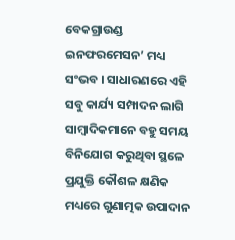ବେକଗ୍ରାଉଣ୍ଡ ଇନଫରମେସନ’ ମଧ୍ୟ ସଂଭବ । ସାଧାରଣରେ ଏହି ସବୁ କାର୍ଯ୍ୟ ସମ୍ପାଦନ ଲାଗି ସାମ୍ୱାଦିକମାନେ ବହୁ ସମୟ ବିନିଯୋଗ କରୁଥିବା ସ୍ଥଳେ ପ୍ରଯୁକ୍ତି କୌଶଳ କ୍ଷଣିକ ମଧ୍ୟରେ ଗୁଣାତ୍ମକ ଉପାଦାନ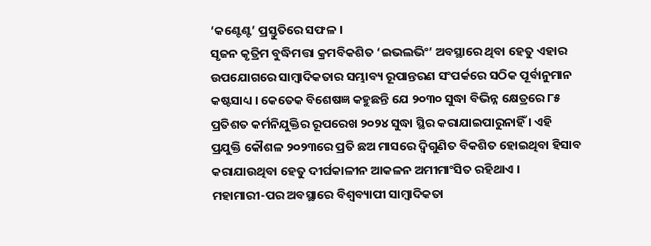‘କଣ୍ଟେଣ୍ଟ’ ପ୍ରସ୍ତୁତିରେ ସଫଳ ।
ସୃଜନ କୃତ୍ରିମ ବୁଦ୍ଧିମତ୍ତା କ୍ରମବିକଶିତ ‘ଇଭଲଭିଂ’ ଅବସ୍ଥାରେ ଥିବା ହେତୁ ଏହାର ଉପଯୋଗରେ ସାମ୍ୱାଦିକତାର ସମ୍ଭାବ୍ୟ ରୂପାନ୍ତରଣ ସଂପର୍କରେ ସଠିକ ପୂର୍ବାନୁମାନ କଷ୍ଟସାଧ୍ୟ । କେତେକ ବିଶେଷଜ୍ଞ କହୁଛନ୍ତି ଯେ ୨୦୩୦ ସୁଦ୍ଧା ବିଭିନ୍ନ କ୍ଷେତ୍ରରେ ୮୫ ପ୍ରତିଶତ କର୍ମନିଯୁକ୍ତିର ରୂପରେଖ ୨୦୨୪ ସୁଦ୍ଧା ସ୍ଥିର କରାଯାଇପାରୁନାହିଁ । ଏହି ପ୍ରଯୁକ୍ତି କୌଶଳ ୨୦୨୩ରେ ପ୍ରତି ଛଅ ମାସରେ ଦ୍ୱିଗୁଣିତ ବିକଶିତ ହୋଇଥିବା ହିସାବ କରାଯାଉଥିବା ହେତୁ ଦୀର୍ଘକାଳୀନ ଆକଳନ ଅମୀମାଂସିତ ରହିଥାଏ ।
ମହାମାରୀ-ପର ଅବସ୍ଥାରେ ବିଶ୍ୱବ୍ୟାପୀ ସାମ୍ୱାଦିକତା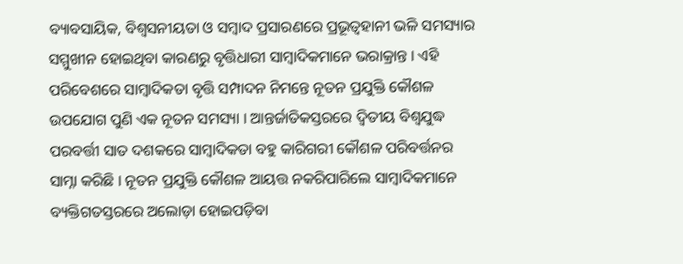ବ୍ୟାବସାୟିକ, ବିଶ୍ୱସନୀୟତା ଓ ସମ୍ୱାଦ ପ୍ରସାରଣରେ ପ୍ରଭୂତ୍ୱହାନୀ ଭଳି ସମସ୍ୟାର ସମ୍ମୁଖୀନ ହୋଇଥିବା କାରଣରୁ ବୃତ୍ତିଧାରୀ ସାମ୍ୱାଦିକମାନେ ଭରାକ୍ରାନ୍ତ । ଏହି ପରିବେଶରେ ସାମ୍ୱାଦିକତା ବୃତ୍ତି ସମ୍ପାଦନ ନିମନ୍ତେ ନୂତନ ପ୍ରଯୁକ୍ତି କୌଶଳ ଉପଯୋଗ ପୁଣି ଏକ ନୂତନ ସମସ୍ୟା । ଆନ୍ତର୍ଜାତିକସ୍ତରରେ ଦ୍ୱିତୀୟ ବିଶ୍ୱଯୁଦ୍ଧ ପରବର୍ତ୍ତୀ ସାତ ଦଶକରେ ସାମ୍ୱାଦିକତା ବହୁ କାରିଗରୀ କୌଶଳ ପରିବର୍ତ୍ତନର ସାମ୍ନା କରିଛି । ନୂତନ ପ୍ରଯୁକ୍ତି କୌଶଳ ଆୟତ୍ତ ନକରିପାରିଲେ ସାମ୍ୱାଦିକମାନେ ବ୍ୟକ୍ତିଗତସ୍ତରରେ ଅଲୋଡ଼ା ହୋଇପଡ଼ିବା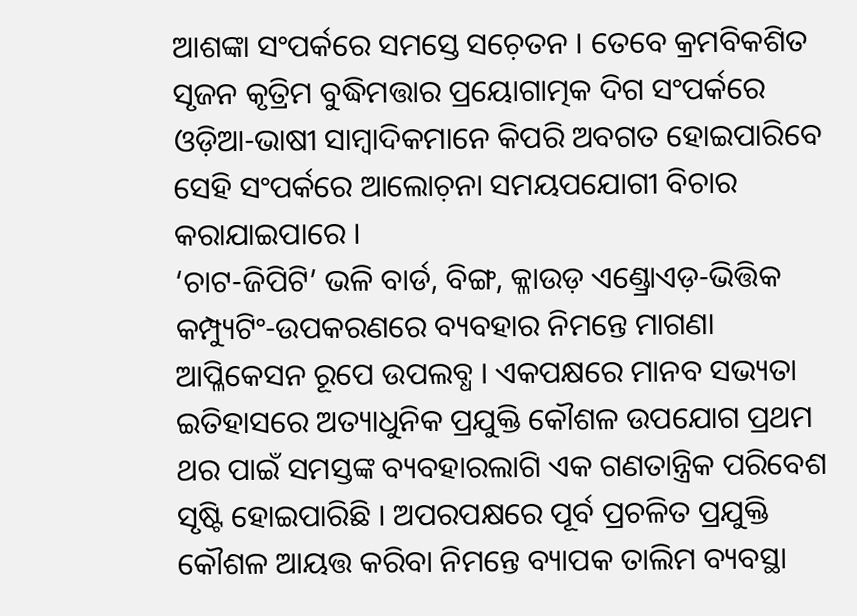ଆଶଙ୍କା ସଂପର୍କରେ ସମସ୍ତେ ସଚ଼େତନ । ତେବେ କ୍ରମବିକଶିତ ସୃଜନ କୃତ୍ରିମ ବୁଦ୍ଧିମତ୍ତାର ପ୍ରୟୋଗାତ୍ମକ ଦିଗ ସଂପର୍କରେ ଓଡ଼ିଆ-ଭାଷୀ ସାମ୍ୱାଦିକମାନେ କିପରି ଅବଗତ ହୋଇପାରିବେ ସେହି ସଂପର୍କରେ ଆଲୋଚ଼ନା ସମୟପଯୋଗୀ ବିଚାର କରାଯାଇପାରେ ।
‘ଚାଟ-ଜିପିଟି’ ଭଳି ବାର୍ଡ, ବିଙ୍ଗ, କ୍ଳାଉଡ଼ ଏଣ୍ଡ୍ରୋଏଡ଼-ଭିତ୍ତିକ କମ୍ପ୍ୟୁଟିଂ-ଉପକରଣରେ ବ୍ୟବହାର ନିମନ୍ତେ ମାଗଣା ଆପ୍ଳିକେସନ ରୂପେ ଉପଲବ୍ଧ । ଏକପକ୍ଷରେ ମାନବ ସଭ୍ୟତା ଇତିହାସରେ ଅତ୍ୟାଧୁନିକ ପ୍ରଯୁକ୍ତି କୌଶଳ ଉପଯୋଗ ପ୍ରଥମ ଥର ପାଇଁ ସମସ୍ତଙ୍କ ବ୍ୟବହାରଲାଗି ଏକ ଗଣତାନ୍ତ୍ରିକ ପରିବେଶ ସୃଷ୍ଟି ହୋଇପାରିଛି । ଅପରପକ୍ଷରେ ପୂର୍ବ ପ୍ରଚଳିତ ପ୍ରଯୁକ୍ତି କୌଶଳ ଆୟତ୍ତ କରିବା ନିମନ୍ତେ ବ୍ୟାପକ ତାଲିମ ବ୍ୟବସ୍ଥା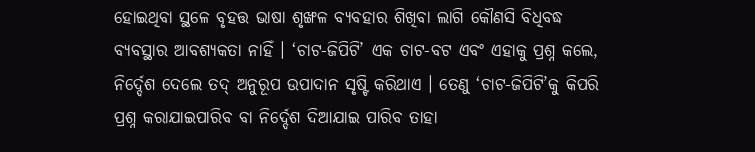ହୋଇଥିବା ସ୍ଥଳେ ବୃହତ୍ତ ଭାଷା ଶୃଙ୍ଖଳ ବ୍ୟବହାର ଶିଖିବା ଲାଗି କୌଣସି ବିଧିବଦ୍ଧ ବ୍ୟବସ୍ଥାର ଆବଶ୍ୟକତା ନାହିଁ । ‘ଚାଟ-ଜିପିଟି’ ଏକ ଚାଟ-ବଟ ଏବଂ ଏହାକୁ ପ୍ରଶ୍ନ କଲେ, ନିର୍ଦ୍ଦେଶ ଦେଲେ ତଦ୍ ଅନୁରୂପ ଉପାଦାନ ସୃଷ୍ଟି କରିଥାଏ । ତେଣୁ ‘ଚାଟ-ଜିପିଟି’କୁ କିପରି ପ୍ରଶ୍ନ କରାଯାଇପାରିବ ବା ନିର୍ଦ୍ଦେଶ ଦିଆଯାଇ ପାରିବ ତାହା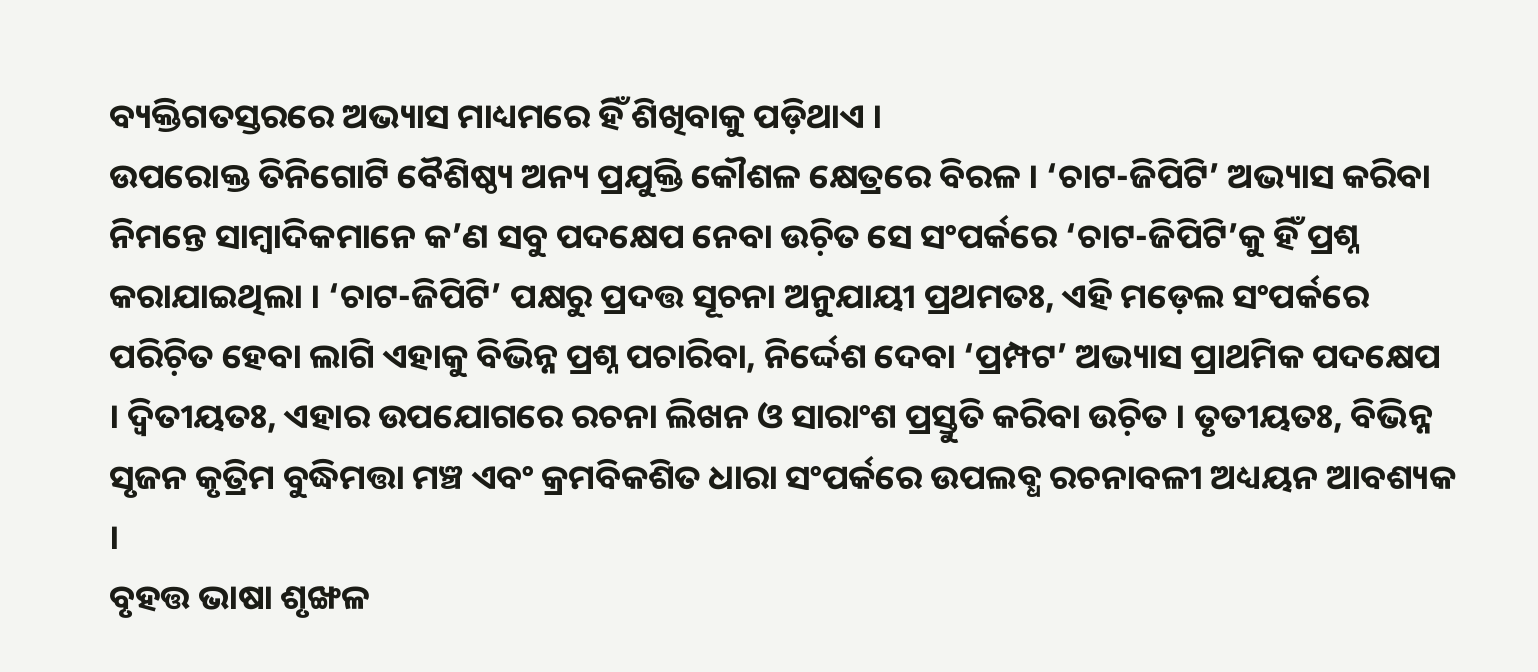ବ୍ୟକ୍ତିଗତସ୍ତରରେ ଅଭ୍ୟାସ ମାଧ୍ୟମରେ ହିଁ ଶିଖିବାକୁ ପଡ଼ିଥାଏ ।
ଉପରୋକ୍ତ ତିନିଗୋଟି ବୈଶିଷ୍ଠ୍ୟ ଅନ୍ୟ ପ୍ରଯୁକ୍ତି କୌଶଳ କ୍ଷେତ୍ରରେ ବିରଳ । ‘ଚାଟ-ଜିପିଟି’ ଅଭ୍ୟାସ କରିବା ନିମନ୍ତେ ସାମ୍ୱାଦିକମାନେ କ’ଣ ସବୁ ପଦକ୍ଷେପ ନେବା ଉଚ଼ିତ ସେ ସଂପର୍କରେ ‘ଚାଟ-ଜିପିଟି’କୁ ହିଁ ପ୍ରଶ୍ନ କରାଯାଇଥିଲା । ‘ଚାଟ-ଜିପିଟି’ ପକ୍ଷରୁ ପ୍ରଦତ୍ତ ସୂଚନା ଅନୁଯାୟୀ ପ୍ରଥମତଃ, ଏହି ମଡ଼େଲ ସଂପର୍କରେ ପରିଚ଼ିତ ହେବା ଲାଗି ଏହାକୁ ବିଭିନ୍ନ ପ୍ରଶ୍ନ ପଚାରିବା, ନିର୍ଦ୍ଦେଶ ଦେବା ‘ପ୍ରମ୍ପଟ’ ଅଭ୍ୟାସ ପ୍ରାଥମିକ ପଦକ୍ଷେପ । ଦ୍ୱିତୀୟତଃ, ଏହାର ଉପଯୋଗରେ ରଚନା ଲିଖନ ଓ ସାରାଂଶ ପ୍ରସ୍ତୁତି କରିବା ଉଚ଼ିତ । ତୃତୀୟତଃ, ବିଭିନ୍ନ ସୃଜନ କୃତ୍ରିମ ବୁଦ୍ଧିମତ୍ତା ମଞ୍ଚ ଏବଂ କ୍ରମବିକଶିତ ଧାରା ସଂପର୍କରେ ଉପଲବ୍ଧ ରଚନାବଳୀ ଅଧ୍ୟୟନ ଆବଶ୍ୟକ ।
ବୃହତ୍ତ ଭାଷା ଶୃଙ୍ଖଳ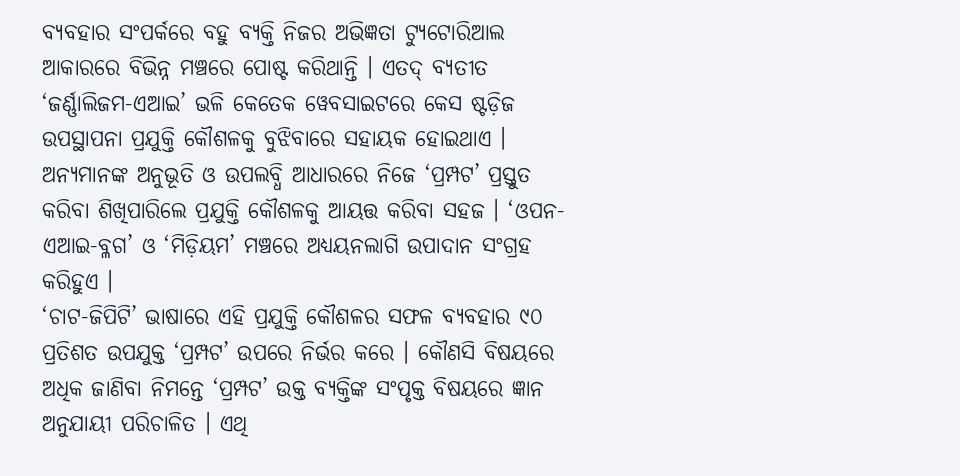ବ୍ୟବହାର ସଂପର୍କରେ ବହୁ ବ୍ୟକ୍ତି ନିଜର ଅଭିଜ୍ଞତା ଟ୍ୟୁଟୋରିଆଲ ଆକାରରେ ବିଭିନ୍ନ ମଞ୍ଚରେ ପୋଷ୍ଟ କରିଥାନ୍ତି । ଏତଦ୍ ବ୍ୟତୀତ ‘ଜର୍ଣ୍ଣାଲିଜମ-ଏଆଇ’ ଭଳି କେତେକ ୱେବସାଇଟରେ କେସ ଷ୍ଟଡ଼ିଜ ଉପସ୍ଥାପନା ପ୍ରଯୁକ୍ତି କୌଶଳକୁ ବୁଝିବାରେ ସହାୟକ ହୋଇଥାଏ । ଅନ୍ୟମାନଙ୍କ ଅନୁଭୂତି ଓ ଉପଲବ୍ଧି ଆଧାରରେ ନିଜେ ‘ପ୍ରମ୍ପଟ’ ପ୍ରସ୍ତୁତ କରିବା ଶିଖିପାରିଲେ ପ୍ରଯୁକ୍ତି କୌଶଳକୁ ଆୟତ୍ତ କରିବା ସହଜ । ‘ଓପନ-ଏଆଇ-ବ୍ଳଗ’ ଓ ‘ମିଡ଼ିୟମ’ ମଞ୍ଚରେ ଅଧ୍ୟୟନଲାଗି ଉପାଦାନ ସଂଗ୍ରହ କରିହୁଏ ।
‘ଚାଟ-ଜିପିଟି’ ଭାଷାରେ ଏହି ପ୍ରଯୁକ୍ତି କୌଶଳର ସଫଳ ବ୍ୟବହାର ୯୦ ପ୍ରତିଶତ ଉପଯୁକ୍ତ ‘ପ୍ରମ୍ପଟ’ ଉପରେ ନିର୍ଭର କରେ । କୌଣସି ବିଷୟରେ ଅଧିକ ଜାଣିବା ନିମନ୍ତେ ‘ପ୍ରମ୍ପଟ’ ଉକ୍ତ ବ୍ୟକ୍ତିଙ୍କ ସଂପୃକ୍ତ ବିଷୟରେ ଜ୍ଞାନ ଅନୁଯାୟୀ ପରିଚାଳିତ । ଏଥି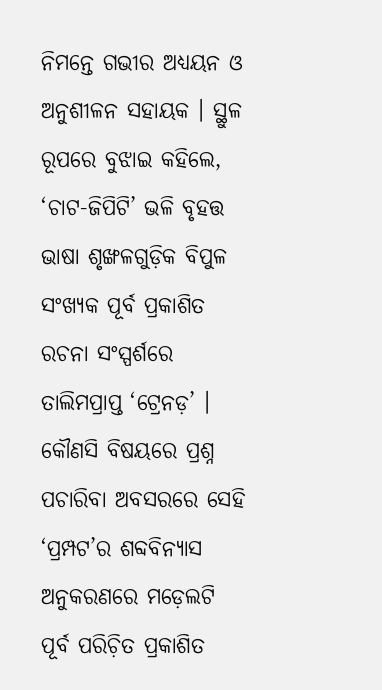ନିମନ୍ତେ ଗଭୀର ଅଧ୍ୟୟନ ଓ ଅନୁଶୀଳନ ସହାୟକ । ସ୍ଥୁଳ ରୂପରେ ବୁଝାଇ କହିଲେ, ‘ଚାଟ-ଜିପିଟି’ ଭଳି ବୃହତ୍ତ ଭାଷା ଶୃଙ୍ଖଳଗୁଡ଼ିକ ବିପୁଳ ସଂଖ୍ୟକ ପୂର୍ବ ପ୍ରକାଶିତ ରଚନା ସଂସ୍ପର୍ଶରେ ତାଲିମପ୍ରାପ୍ତ ‘ଟ୍ରେନଡ଼’ । କୌଣସି ବିଷୟରେ ପ୍ରଶ୍ନ ପଚାରିବା ଅବସରରେ ସେହି ‘ପ୍ରମ୍ପଟ’ର ଶବ୍ଦବିନ୍ୟାସ ଅନୁକରଣରେ ମଡ଼େଲଟି ପୂର୍ବ ପରିଚ଼ିତ ପ୍ରକାଶିତ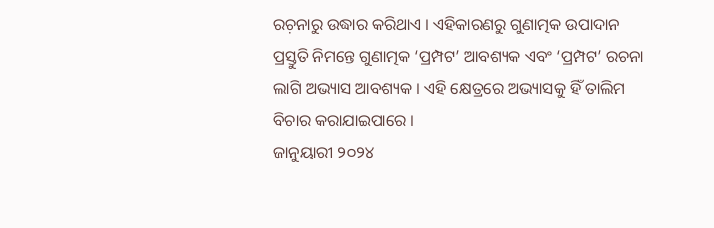ରଚ଼ନାରୁ ଉଦ୍ଧାର କରିଥାଏ । ଏହିକାରଣରୁ ଗୁଣାତ୍ମକ ଉପାଦାନ ପ୍ରସ୍ତୁତି ନିମନ୍ତେ ଗୁଣାତ୍ମକ ‘ପ୍ରମ୍ପଟ’ ଆବଶ୍ୟକ ଏବଂ ‘ପ୍ରମ୍ପଟ’ ରଚନା ଲାଗି ଅଭ୍ୟାସ ଆବଶ୍ୟକ । ଏହି କ୍ଷେତ୍ରରେ ଅଭ୍ୟାସକୁ ହିଁ ତାଲିମ ବିଚାର କରାଯାଇପାରେ ।
ଜାନୁୟାରୀ ୨୦୨୪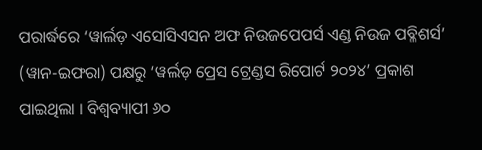ପରାର୍ଦ୍ଧରେ ‘ୱାର୍ଲଡ଼ ଏସୋସିଏସନ ଅଫ ନିଉଜପେପର୍ସ ଏଣ୍ଡ ନିଉଜ ପବ୍ଳିଶର୍ସ’ (ୱାନ-ଇଫରା) ପକ୍ଷରୁ ‘ୱର୍ଲଡ଼ ପ୍ରେସ ଟ୍ରେଣ୍ଡସ ରିପୋର୍ଟ ୨୦୨୪’ ପ୍ରକାଶ ପାଇଥିଲା । ବିଶ୍ୱବ୍ୟାପୀ ୬୦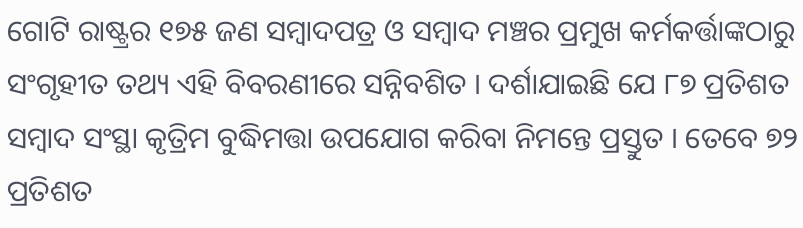ଗୋଟି ରାଷ୍ଟ୍ରର ୧୭୫ ଜଣ ସମ୍ୱାଦପତ୍ର ଓ ସମ୍ୱାଦ ମଞ୍ଚର ପ୍ରମୁଖ କର୍ମକର୍ତ୍ତାଙ୍କଠାରୁ ସଂଗୃହୀତ ତଥ୍ୟ ଏହି ବିବରଣୀରେ ସନ୍ନିବଶିତ । ଦର୍ଶାଯାଇଛି ଯେ ୮୭ ପ୍ରତିଶତ ସମ୍ୱାଦ ସଂସ୍ଥା କୃତ୍ରିମ ବୁଦ୍ଧିମତ୍ତା ଉପଯୋଗ କରିବା ନିମନ୍ତେ ପ୍ରସ୍ତୁତ । ତେବେ ୭୨ ପ୍ରତିଶତ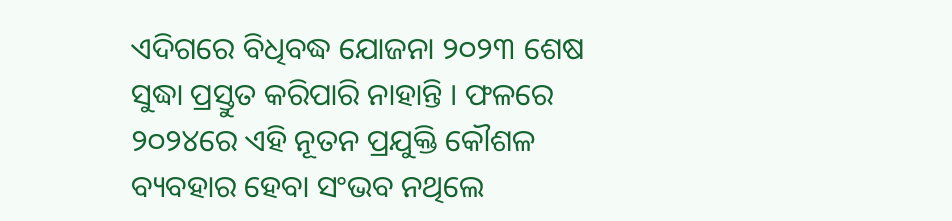ଏଦିଗରେ ବିଧିବଦ୍ଧ ଯୋଜନା ୨୦୨୩ ଶେଷ ସୁଦ୍ଧା ପ୍ରସ୍ତୁତ କରିପାରି ନାହାନ୍ତି । ଫଳରେ ୨୦୨୪ରେ ଏହି ନୂତନ ପ୍ରଯୁକ୍ତି କୌଶଳ ବ୍ୟବହାର ହେବା ସଂଭବ ନଥିଲେ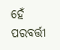ହେଁ ପରବର୍ତ୍ତୀ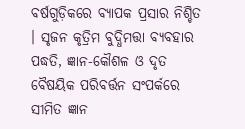ବର୍ଷଗୁଡ଼ିକରେ ବ୍ୟାପକ ପ୍ରସାର ନିଶ୍ଚିତ । ସୃଜନ କୃତ୍ରିମ ବୁଦ୍ଧିମତ୍ତା ବ୍ୟବହାର ପଦ୍ଧତି, ଜ୍ଞାନ-କୌଶଳ ଓ ଦୃତ ବୈଷୟିକ ପରିବର୍ତ୍ତନ ସଂପର୍କରେ ସୀମିତ ଜ୍ଞାନ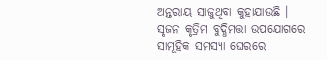ଅନ୍ତରାୟ ସାଜୁଥିବା କୁହାଯାଉଛି । ସୃଜନ କୃତ୍ରିମ ବୁଦ୍ଧିମତ୍ତା ଉପଯୋଗରେ ସାମୂହିକ ସମସ୍ୟା ଘେରରେ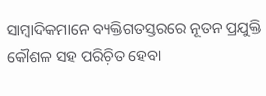ସାମ୍ୱାଦିକମାନେ ବ୍ୟକ୍ତିଗତସ୍ତରରେ ନୂତନ ପ୍ରଯୁକ୍ତି କୌଶଳ ସହ ପରିଚ଼ିତ ହେବା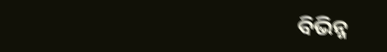ବିଭିନ୍ନ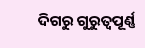ଦିଗରୁ ଗୁରୁତ୍ୱପୂର୍ଣ୍ଣ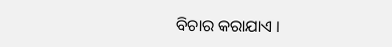ବିଚାର କରାଯାଏ ।